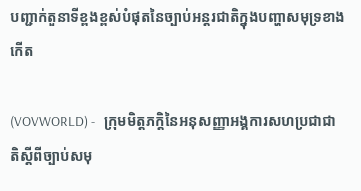បញ្ជាក់តួនាទីខ្ពងខ្ពស់បំផុតនៃច្បាប់អន្តរជាតិក្នុងបញ្ហាសមុទ្រខាងកើត

(VOVWORLD) -   ក្រុមមិត្តភក្តិនៃអនុសញ្ញាអង្គការសហប្រជាជាតិស្តីពីច្បាប់សមុ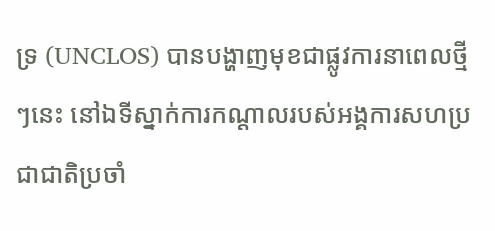ទ្រ (UNCLOS) បានបង្ហាញមុខជាផ្លូវការនាពេលថ្មីៗនេះ នៅឯទីស្នាក់ការកណ្តាលរបស់អង្គការសហប្រជាជាតិប្រចាំ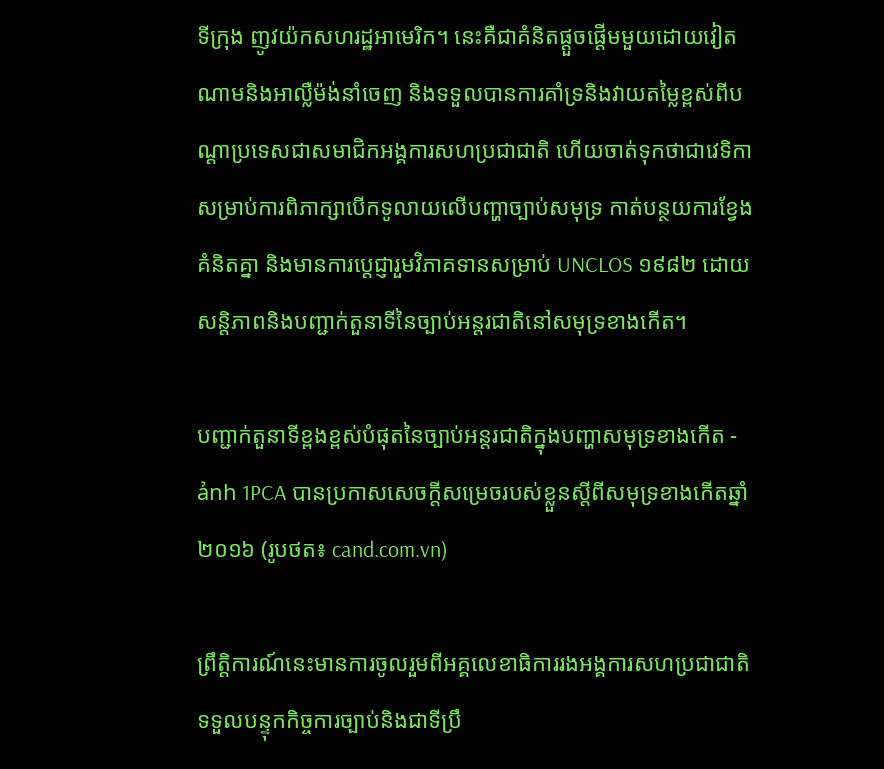ទីក្រុង ញូវយ៉កសហរដ្ឋអាមេរិក។ នេះគឺជាគំនិតផ្តួចផ្តើមមួយដោយវៀតណាមនិងអាល្លឺម៉ង់នាំចេញ និងទទួលបានការគាំទ្រនិងវាយតម្លៃខ្ពស់ពីបណ្តាប្រទេសជាសមាជិកអង្គការសហប្រជាជាតិ ហើយចាត់ទុកថាជាវេទិកាសម្រាប់ការពិភាក្សាបើកទូលាយលើបញ្ហាច្បាប់សមុទ្រ កាត់បន្ថយការខ្វែងគំនិតគ្នា និងមានការប្តេជ្ញារួមវិភាគទានសម្រាប់ UNCLOS ១៩៨២ ដោយសន្តិភាពនិងបញ្ជាក់តួនាទីនៃច្បាប់អន្តរជាតិនៅសមុទ្រខាងកើត។

បញ្ជាក់តួនាទីខ្ពងខ្ពស់បំផុតនៃច្បាប់អន្តរជាតិក្នុងបញ្ហាសមុទ្រខាងកើត - ảnh 1PCA បានប្រកាសសេចក្តីសម្រេចរបស់ខ្លួនស្តីពីសមុទ្រខាងកើតឆ្នាំ ២០១៦ (រូបថត៖ cand.com.vn)

ព្រឹត្តិការណ៍នេះមានការចូលរួមពីអគ្គលេខាធិការរងអង្គការសហប្រជាជាតិទទួលបន្ទុកកិច្ចការច្បាប់និងជាទីប្រឹ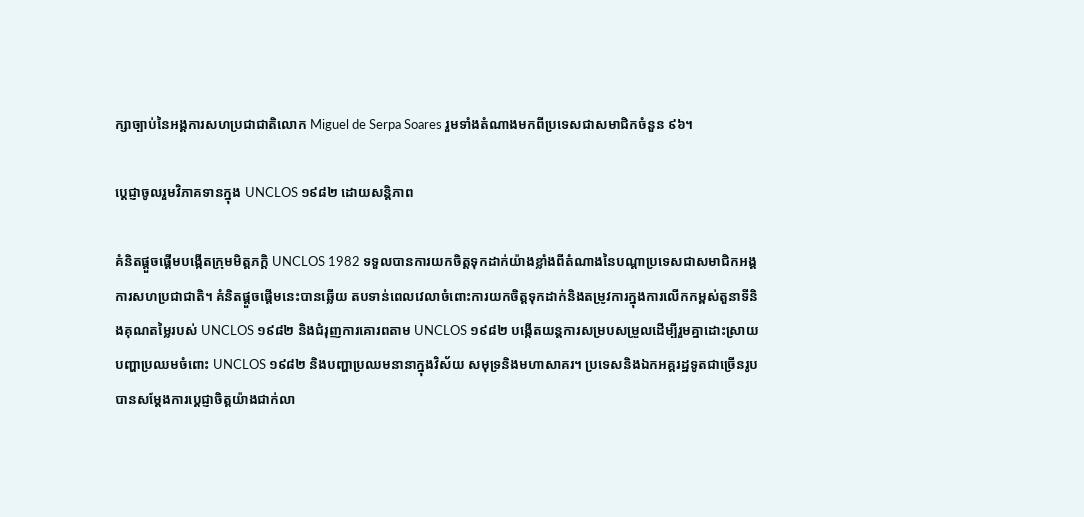ក្សាច្បាប់នៃអង្គការសហប្រជាជាតិលោក Miguel de Serpa Soares រួមទាំងតំណាងមកពីប្រទេសជាសមាជិកចំនួន ៩៦។

ប្តេជ្ញាចូលរួមវិភាគទានក្នុង UNCLOS ១៩៨២ ដោយសន្តិភាព

គំនិតផ្តួចផ្តើមបង្កើតក្រុមមិត្តភក្តិ UNCLOS 1982 ទទួលបានការយកចិត្តទុកដាក់យ៉ាងខ្លាំងពីតំណាងនៃបណ្តាប្រទេសជាសមាជិកអង្គការសហប្រជាជាតិ។ គំនិតផ្តួចផ្តើមនេះបានឆ្លើយ តបទាន់ពេលវេលាចំពោះការយកចិត្តទុកដាក់និងតម្រូវការក្នុងការលើកកម្ពស់តួនាទីនិងគុណតម្លៃរបស់ UNCLOS ១៩៨២ និងជំរុញការគោរពតាម UNCLOS ១៩៨២ បង្កើតយន្តការសម្របសម្រួលដើម្បីរួមគ្នាដោះស្រាយបញ្ហាប្រឈមចំពោះ UNCLOS ១៩៨២ និងបញ្ហាប្រឈមនានាក្នុងវិស័យ សមុទ្រនិងមហាសាគរ។ ប្រទេសនិងឯកអគ្គរដ្ឋទូតជាច្រើនរូប បានសម្តែងការប្តេជ្ញាចិត្តយ៉ាងជាក់លា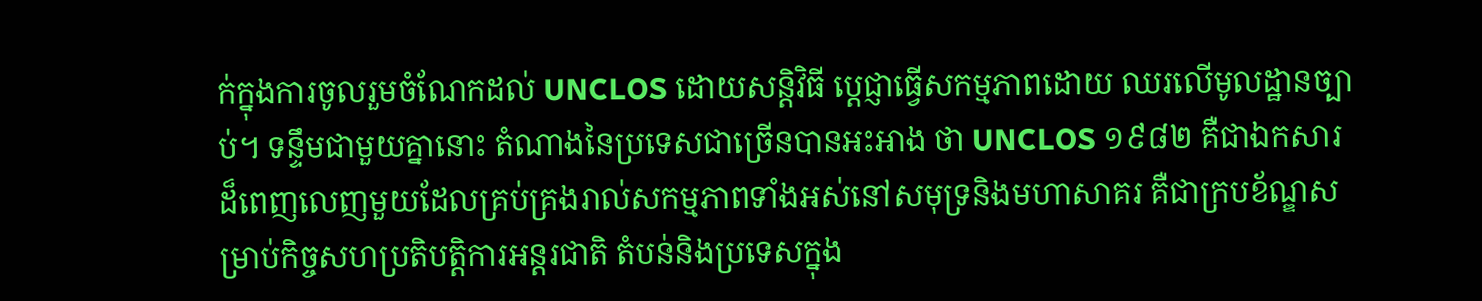ក់ក្នុងការចូលរួមចំណែកដល់ UNCLOS ដោយសន្តិវិធី ប្តេជ្ញាធ្វើសកម្មភាពដោយ ឈរលើមូលដ្ឋានច្បាប់។ ទន្ទឹមជាមួយគ្នានោះ តំណាងនៃប្រទេសជាច្រើនបានអះអាង ថា UNCLOS ១៩៨២ គឺជាឯកសារដ៏ពេញលេញមួយដែលគ្រប់គ្រងរាល់សកម្មភាពទាំងអស់នៅសមុទ្រនិងមហាសាគរ គឺជាក្របខ័ណ្ឌសម្រាប់កិច្ចសហប្រតិបត្តិការអន្តរជាតិ តំបន់និងប្រទេសក្នុង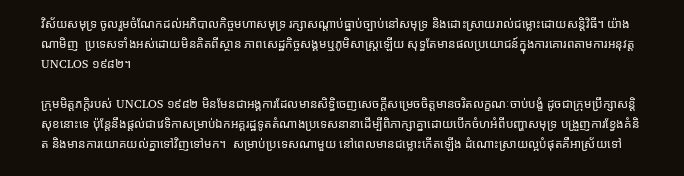វិស័យសមុទ្រ ចូលរួមចំណែកដល់អភិបាលកិច្ចមហាសមុទ្រ រក្សាសណ្តាប់ធ្នាប់ច្បាប់នៅសមុទ្រ និងដោះស្រាយរាល់ជម្លោះដោយសន្តិវិធី។ យ៉ាងណាមិញ  ប្រទេសទាំងអស់ដោយមិនគិតពីស្ថាន ភាពសេដ្ឋកិច្ចសង្គមឬភូមិសាស្ត្រឡើយ សុទ្ធតែមានផលប្រយោជន៍ក្នុងការគោរពតាមការអនុវត្ត UNCLOS ១៩៨២។

ក្រុមមិត្តភក្តិរបស់ UNCLOS ១៩៨២ មិនមែនជាអង្គការដែលមានសិទ្ធិចេញសេចក្តីសម្រេចចិត្តមានចរិតលក្ខណៈចាប់បង្ខំ ដូចជាក្រុមប្រឹក្សាសន្តិសុខនោះទេ ប៉ុន្តែនឹងផ្តល់ជាវេទិកាសម្រាប់ឯកអគ្គរដ្ឋទូតតំណាងប្រទេសនានាដើម្បីពិភាក្សាគ្នាដោយបើកចំហអំពីបញ្ហាសមុទ្រ បង្រួញការខ្វែងគំនិត និងមានការយោគយល់គ្នាទៅវិញទៅមក។  សម្រាប់ប្រទេសណាមួយ នៅពេលមានជម្លោះកើតឡើង ដំណោះស្រាយល្អបំផុតគឺអាស្រ័យទៅ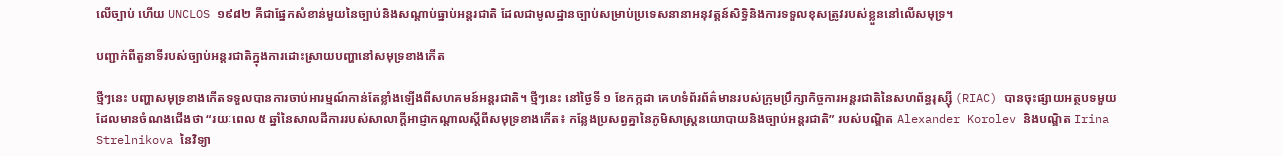លើច្បាប់ ហើយ UNCLOS ១៩៨២ គឺជាផ្នែកសំខាន់មួយនៃច្បាប់និងសណ្តាប់ធ្នាប់អន្តរជាតិ ដែលជាមូលដ្ឋានច្បាប់សម្រាប់ប្រទេសនានាអនុវត្តន៍សិទ្ធិនិងការទទួលខុសត្រូវរបស់ខ្លួននៅលើសមុទ្រ។

បញ្ជាក់ពីតួនាទីរបស់ច្បាប់អន្តរជាតិក្នុងការដោះស្រាយបញ្ហានៅសមុទ្រខាងកើត

ថ្មីៗនេះ បញ្ហាសមុទ្រខាងកើតទទួលបានការចាប់អារម្មណ៍កាន់តែខ្លាំងឡើងពីសហគមន៍អន្តរជាតិ។ ថ្មីៗនេះ នៅថ្ងៃទី ១ ខែកក្កដា គេហទំព័រព័ត៌មានរបស់ក្រុមប្រឹក្សាកិច្ចការអន្តរជាតិនៃសហព័ន្ធរុស្ស៊ី (RIAC) បានចុះផ្សាយអត្ថបទមួយដែលមានចំណងជើងថា “រយៈពេល ៥ ឆ្នាំនៃសាលដីការរបស់សាលាក្តីអាជ្ញាកណ្តាលស្តីពីសមុទ្រខាងកើត៖ កន្លែងប្រសព្វគ្នានៃភូមិសាស្ត្រនយោបាយនិងច្បាប់អន្ដរជាតិ” របស់បណ្ឌិត Alexander Korolev និងបណ្ឌិត Irina Strelnikova នៃវិទ្យា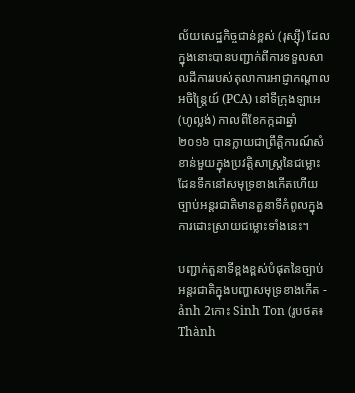ល័យសេដ្ឋកិច្ចជាន់ខ្ពស់ (រុស្ស៊ី) ដែលក្នុងនោះបានបញ្ជាក់ពីការទទួលសាលដីការរបស់តុលាការអាជ្ញាកណ្តាលអចិន្រ្តៃយ៍ (PCA) នៅទីក្រុងឡាអេ (ហូល្លង់) កាលពីខែកក្កដាឆ្នាំ ២០១៦ បានក្លាយជាព្រឹត្តិការណ៍សំខាន់មួយក្នុងប្រវត្តិសាស្ត្រនៃជម្លោះដែនទឹកនៅសមុទ្រខាងកើតហើយច្បាប់អន្តរជាតិមានតួនាទីកំពូលក្នុងការដោះស្រាយជម្លោះទាំងនេះ។

បញ្ជាក់តួនាទីខ្ពងខ្ពស់បំផុតនៃច្បាប់អន្តរជាតិក្នុងបញ្ហាសមុទ្រខាងកើត - ảnh 2កោះ Sinh Ton (រូបថត៖ Thành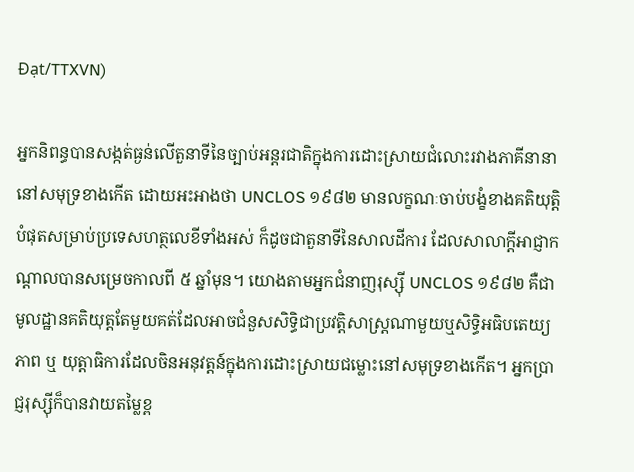Đạt/TTXVN)

អ្នកនិពន្ធបានសង្កត់ធ្ងន់លើតួនាទីនៃច្បាប់អន្តរជាតិក្នុងការដោះស្រាយជំលោះរវាងភាគីនានានៅសមុទ្រខាងកើត ដោយអះអាងថា UNCLOS ១៩៨២ មានលក្ខណៈចាប់បង្ខំខាងគតិយុត្តិបំផុតសម្រាប់ប្រទេសហត្ថលេខីទាំងអស់ ក៏ដូចជាតួនាទីនៃសាលដីការ ដែលសាលាក្តីអាជ្ញាកណ្តាលបានសម្រេចកាលពី ៥ ឆ្នាំមុន។ យោងតាមអ្នកជំនាញរុស្ស៊ី UNCLOS ១៩៨២ គឺជាមូលដ្ឋានគតិយុត្តតែមួយគត់ដែលអាចជំនួសសិទ្ធិជាប្រវត្តិសាស្ត្រណាមួយឬសិទ្ធិអធិបតេយ្យភាព ឬ យុត្តាធិការដែលចិនអនុវត្តន៍ក្នុងការដោះស្រាយជម្លោះនៅសមុទ្រខាងកើត។ អ្នកប្រាជ្ញរុស្ស៊ីក៏បានវាយតម្លៃខ្ព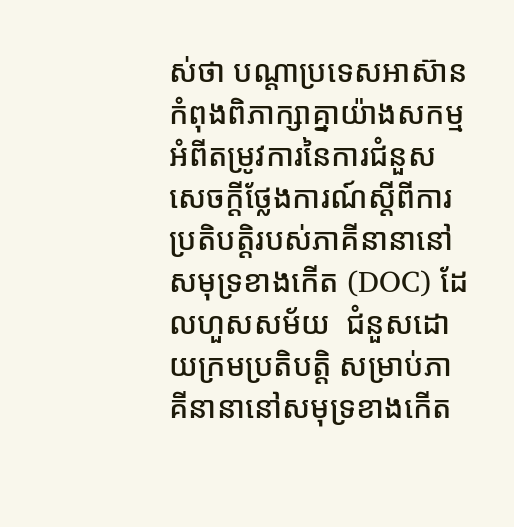ស់ថា បណ្តាប្រទេសអាស៊ានកំពុងពិភាក្សាគ្នាយ៉ាងសកម្មអំពីតម្រូវការនៃការជំនួសសេចក្តីថ្លែងការណ៍ស្តីពីការប្រតិបត្តិរបស់ភាគីនានានៅសមុទ្រខាងកើត (DOC) ដែលហួសសម័យ  ជំនួសដោយក្រមប្រតិបត្តិ សម្រាប់ភាគីនានានៅសមុទ្រខាងកើត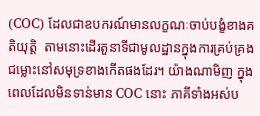(COC) ដែលជាឧបករណ៍មានលក្ខណៈចាប់បង្ខំខាងគតិយុត្តិ  តាមនោះដើរតួនាទីជាមូលដ្ឋានក្នុងការគ្រប់គ្រងជម្លោះនៅសមុទ្រខាងកើតផងដែរ។ យ៉ាងណាមិញ ក្នុងពេលដែលមិនទាន់មាន COC នោះ ភាគីទាំងអស់ប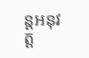ន្តអនុវត្ត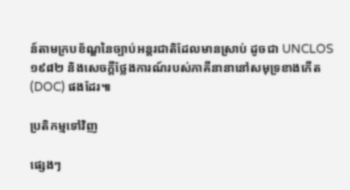ន៍តាមក្របខ័ណ្ឌនៃច្បាប់អន្តរជាតិដែលមានស្រាប់ ដូចជា UNCLOS ១៩៨២ និងសេចក្តីថ្លែងការណ៍របស់ភាគីនានានៅសមុទ្រខាងកើត (DOC) ផងដែរ៕

ប្រតិកម្មទៅវិញ

ផ្សេងៗ